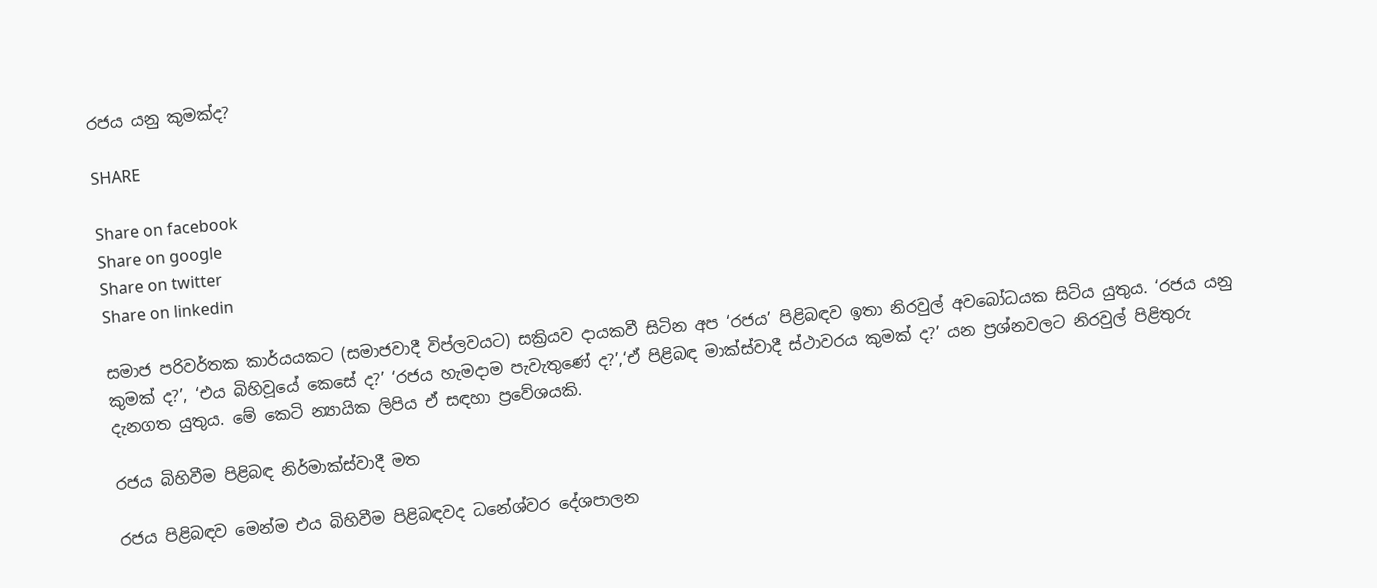රජය යනු කුමක්ද?

SHARE

Share on facebook
Share on google
Share on twitter
Share on linkedin

සමාජ පරිවර්තක කාර්යයකට (සමාජවාදී විප්ලවයට) සක්‍රියව දායකවී සිටින අප ‘රජය’ පිළිබඳව ඉතා නිරවුල් අවබෝධයක සිටිය යුතුය. ‘රජය යනු කුමක් ද?’, ‘එය බිහිවූයේ කෙසේ ද?’ ‘රජය හැමදාම පැවැතුණේ ද?’,‘ඒ පිළිබඳ මාක්ස්වාදී ස්ථාවරය කුමක් ද?’ යන ප්‍රශ්නවලට නිරවුල් පිළිතුරු දැනගත යුතුය. මේ කෙටි න්‍යායික ලිපිය ඒ සඳහා ප්‍රවේශයකි.

රජය බිහිවීම පිළිබඳ නිර්මාක්ස්වාදී මත

රජය පිළිබඳව මෙන්ම එය බිහිවීම පිළිබඳවද ධනේශ්වර දේශපාලන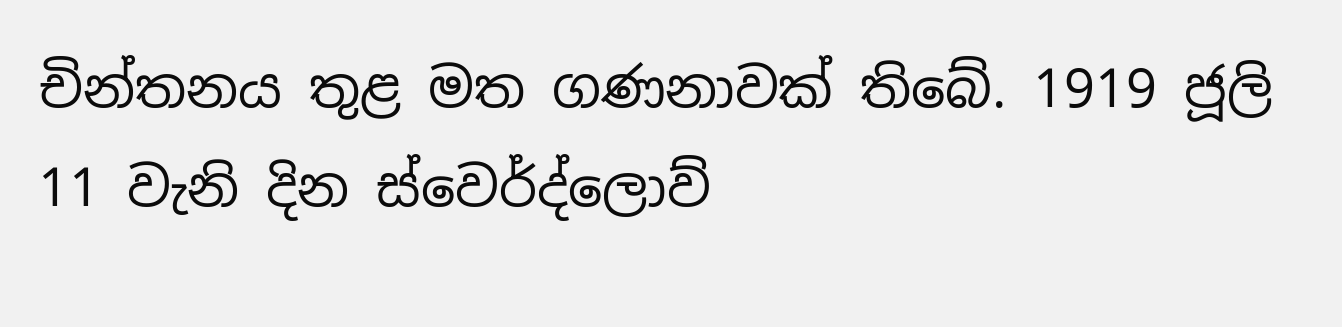චින්තනය තුළ මත ගණනාවක් තිබේ. 1919 ජූලි 11 වැනි දින ස්වෙර්ද්ලොව්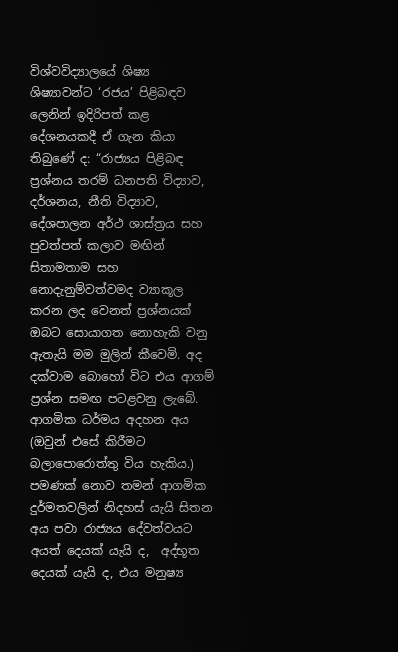විශ්වවිද්‍යාලයේ ශිෂ්‍ය ශිෂ්‍යාවන්ට ‘රජය’ පිළිබඳව ලෙනින් ඉදිරිපත් කළ දේශනයකදී ඒ ගැන කියා තිබුණේ ද: “රාජ්‍යය පිළිබඳ ප්‍රශ්නය තරම් ධනපති විද්‍යාව, දර්ශනය, නීති විද්‍යාව, දේශපාලන අර්ථ ශාස්ත්‍රය සහ පුවත්පත් කලාව මඟින් සිතාමතාම සහ නොදැනුම්වත්වමද ව්‍යාකූල කරන ලද වෙනත් ප්‍රශ්නයක් ඔබට සොයාගත නොහැකි වනු ඇතැයි මම මුලින් කීවෙමි. අද දක්වාම බොහෝ විට එය ආගම් ප්‍රශ්න සමඟ පටළවනු ලැබේ. ආගමික ධර්මය අදහන අය (ඔවුන් එසේ කිරීමට බලාපොරොත්තු විය හැකිය.) පමණක් නොව තමන් ආගමික දුර්මතවලින් නිදහස් යැයි සිතන අය පවා රාජ්‍යය දේවත්වයට අයත් දෙයක් යැයි ද,  අද්භූත දෙයක් යැයි ද, එය මනුෂ්‍ය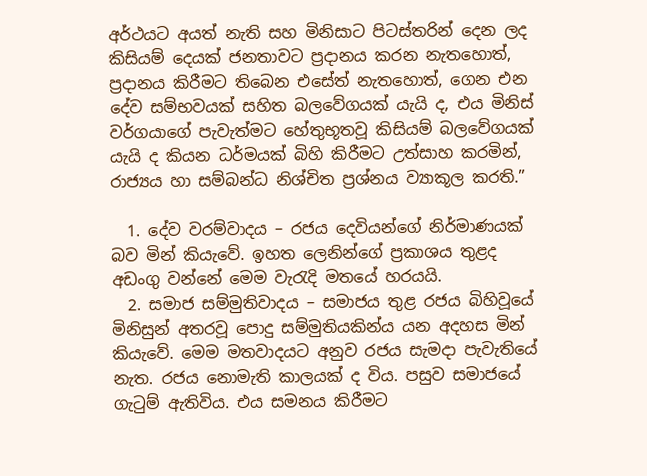අර්ථයට අයත් නැති සහ මිනිසාට පිටස්තරින් දෙන ලද කිසියම් දෙයක් ජනතාවට ප්‍රදානය කරන නැතහොත්, ප්‍රදානය කිරීමට තිබෙන එසේත් නැතහොත්, ගෙන එන දේව සම්භවයක් සහිත බලවේගයක් යැයි ද, එය මිනිස් වර්ගයාගේ පැවැත්මට හේතුභූතවූ කිසියම් බලවේගයක් යැයි ද කියන ධර්මයක් බිහි කිරීමට උත්සාහ කරමින්, රාජ්‍යය හා සම්බන්ධ නිශ්චිත ප්‍රශ්නය ව්‍යාකූල කරති.”

  1. දේව වරම්වාදය – රජය දෙවියන්ගේ නිර්මාණයක් බව මින් කියැවේ. ඉහත ලෙනින්ගේ ප්‍රකාශය තුළද අඩංගු වන්නේ මෙම වැරැදි මතයේ හරයයි.
  2. සමාජ සම්මුතිවාදය – සමාජය තුළ රජය බිහිවූයේ මිනිසුන් අතරවූ පොදු සම්මුතියකින්ය යන අදහස මින් කියැවේ. මෙම මතවාදයට අනුව රජය සැමදා පැවැතියේ නැත. රජය නොමැති කාලයක් ද විය. පසුව සමාජයේ ගැටුම් ඇතිවිය. එය සමනය කිරීමට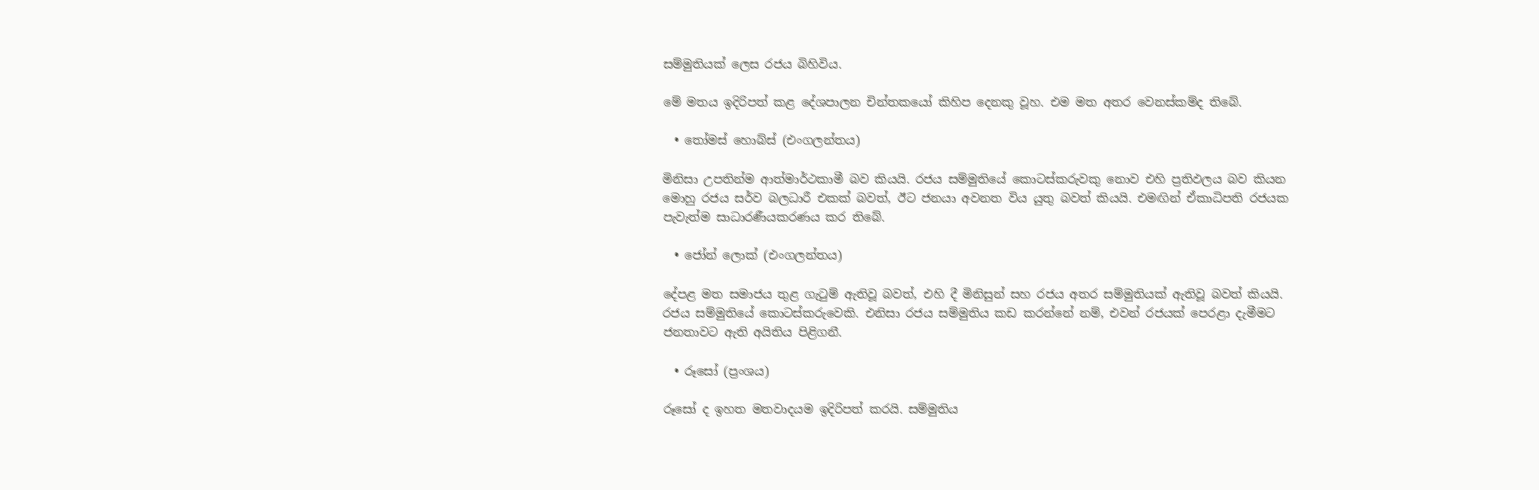සම්මුතියක් ලෙස රජය බිහිවිය.

මේ මතය ඉදිරිපත් කළ දේශපාලන චින්තකයෝ කිහිප දෙනකු වූහ. එම මත අතර වෙනස්කම්ද තිබේ.

  • තෝමස් හොබ්ස් (එංගලන්තය)

මිනිසා උපතින්ම ආත්මාර්ථකාමී බව කියයි. රජය සම්මුතියේ කොටස්කරුවකු නොව එහි ප්‍රතිඵලය බව කියන මොහු රජය සර්ව බලධාරී එකක් බවත්, ඊට ජනයා අවනත විය යුතු බවත් කියයි. එමඟින් ඒකාධිපති රජයක පැවැත්ම සාධාරණීයකරණය කර තිබේ.

  • ජෝන් ලොක් (එංගලන්තය)

දේපළ මත සමාජය තුළ ගැටුම් ඇතිවූ බවත්, එහි දී මිනිසුන් සහ රජය අතර සම්මුතියක් ඇතිවූ බවත් කියයි. රජය සම්මුතියේ කොටස්කරුවෙකි. එනිසා රජය සම්මුතිය කඩ කරන්නේ නම්, එවන් රජයක් පෙරළා දැමීමට ජනතාවට ඇති අයිතිය පිළිගනී.

  • රූසෝ (ප්‍රංශය)

රූසෝ ද ඉහත මතවාදයම ඉදිරිපත් කරයි. සම්මුතිය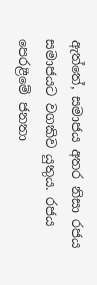ඇත්තේ, සමාජය අතර නිසා රජය සමාජයට වගකිව යුතුය. රජය පෙරළීමේ ජනතා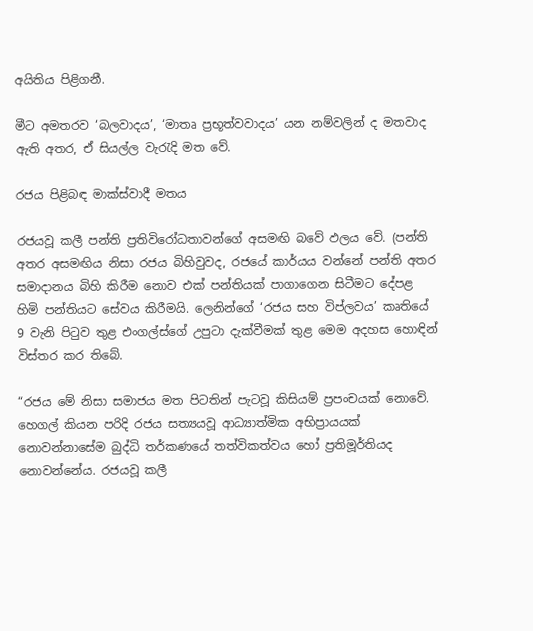අයිතිය පිළිගනී.

මීට අමතරව ‘බලවාදය’, ‘මාතෘ ප්‍රභූත්වවාදය’ යන නම්වලින් ද මතවාද ඇති අතර, ඒ සියල්ල වැරැදි මත වේ.

රජය පිළිබඳ මාක්ස්වාදී මතය

රජයවූ කලී පන්ති ප්‍රතිවිරෝධතාවන්ගේ අසමඟි බවේ ඵලය වේ. (පන්ති අතර අසමඟිය නිසා රජය බිහිවුවද, රජයේ කාර්යය වන්නේ පන්ති අතර සමාදානය බිහි කිරීම නොව එක් පන්තියක් පාගාගෙන සිටීමට දේපළ හිමි පන්තියට සේවය කිරීමයි. ලෙනින්ගේ ‘රජය සහ විප්ලවය’ කෘතියේ 9 වැනි පිටුව තුළ එංගල්ස්ගේ උපුටා දැක්වීමක් තුළ මෙම අදහස හොඳින් විස්තර කර තිබේ.

“රජය මේ නිසා සමාජය මත පිටතින් පැටවූ කිසියම් ප්‍රපංචයක් නොවේ. හෙගල් කියන පරිදි රජය සත්‍යයවූ ආධ්‍යාත්මික අභිප්‍රායයක් නොවන්නාසේම බුද්ධි තර්කණයේ තත්විකත්වය හෝ ප්‍රතිමූර්තියද නොවන්නේය. රජයවූ කලී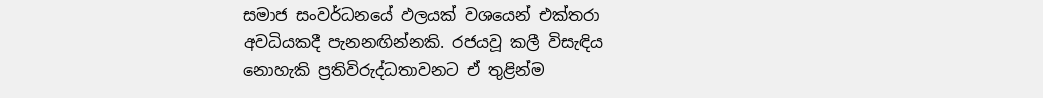සමාජ සංවර්ධනයේ ඵලයක් වශයෙන් එක්තරා අවධියකදී පැනනඟින්නකි. රජයවූ කලී විසැඳිය නොහැකි ප්‍රතිවිරුද්ධතාවනට ඒ තුළින්ම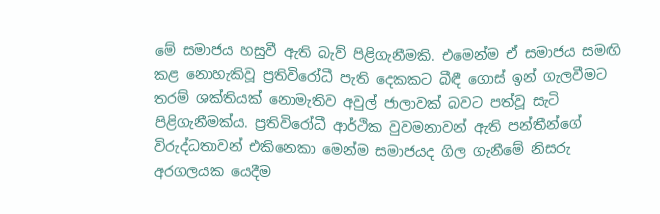මේ සමාජය හසුවී ඇති බැව් පිළිගැනීමකි. එමෙන්ම ඒ සමාජය සමඟි කළ නොහැකිවූ ප්‍රතිවිරෝධී පැති දෙකකට බීඳී ගොස් ඉන් ගැලවීමට තරම් ශක්තියක් නොමැතිව අවුල් ජාලාවක් බවට පත්වූ සැටි පිළිගැනීමක්ය. ප්‍රතිවිරෝධී ආර්ථික වුවමනාවන් ඇති පන්තීන්ගේ විරුද්ධතාවන් එකිනෙකා මෙන්ම සමාජයද ගිල ගැනීමේ නිසරු අරගලයක යෙදීම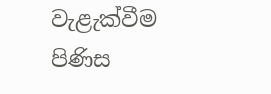වැළැක්වීම පිණිස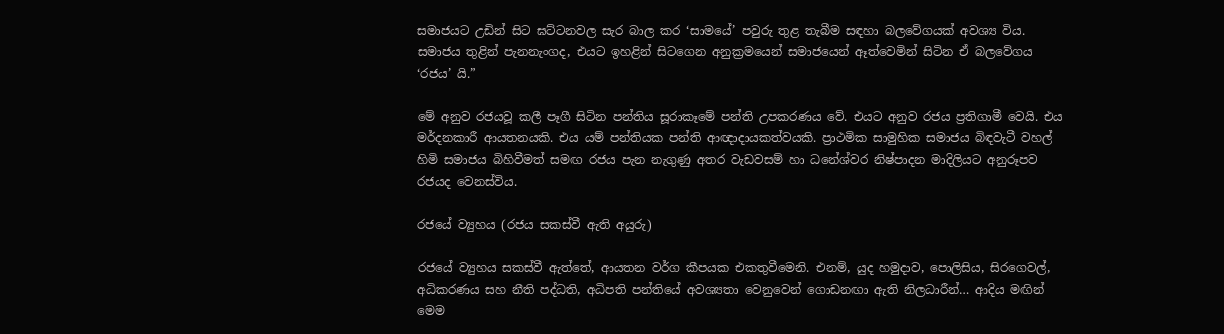සමාජයට උඩින් සිට ඝට්ටනවල සැර බාල කර ‘සාමයේ’ පවුරු තුළ තැබීම සඳහා බලවේගයක් අවශ්‍ය විය. සමාජය තුළින් පැනනැංගද, එයට ඉහළින් සිටගෙන අනුක්‍රමයෙන් සමාජයෙන් ඈත්වෙමින් සිටින ඒ බලවේගය ‘රජය’ යි.”

මේ අනුව රජයවූ කලී පෑගී සිටින පන්තිය සූරාකෑමේ පන්ති උපකරණය වේ. එයට අනුව රජය ප්‍රතිගාමී වෙයි. එය මර්දනකාරී ආයතනයකි. එය යම් පන්තියක පන්ති ආඥාදායකත්වයකි. ප්‍රාථමික සාමුහික සමාජය බිඳවැටී වහල් හිමි සමාජය බිහිවීමත් සමඟ රජය පැන නැගුණු අතර වැඩවසම් හා ධනේශ්වර නිෂ්පාදන මාදිලියට අනුරූපව රජයද වෙනස්විය.

රජයේ ව්‍යුහය (රජය සකස්වී ඇති අයුරු)

රජයේ ව්‍යුහය සකස්වී ඇත්තේ, ආයතන වර්ග කීපයක එකතුවීමෙනි. එනම්, යුද හමුදාව, පොලිසිය, සිරගෙවල්, අධිකරණය සහ නීති පද්ධති, අධිපති පන්තියේ අවශ්‍යතා වෙනුවෙන් ගොඩනඟා ඇති නිලධාරීන්… ආදිය මඟින් මෙම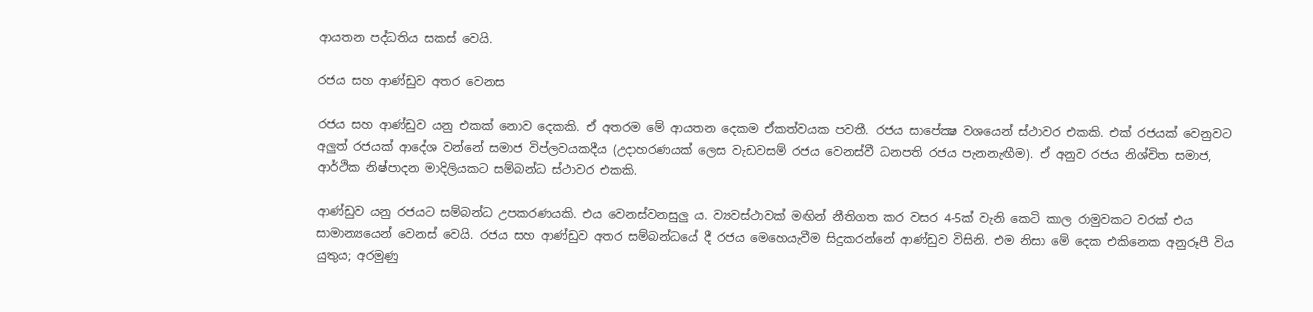ආයතන පද්ධතිය සකස් වෙයි.

රජය සහ ආණ්ඩුව අතර වෙනස

රජය සහ ආණ්ඩුව යනු එකක් නොව දෙකකි. ඒ අතරම මේ ආයතන දෙකම ඒකත්වයක පවතී. රජය සාපේක්‍ෂ වශයෙන් ස්ථාවර එකකි. එක් රජයක් වෙනුවට අලුත් රජයක් ආදේශ වන්නේ සමාජ විප්ලවයකදීය (උදාහරණයක් ලෙස වැඩවසම් රජය වෙනස්වී ධනපති රජය පැනනැඟීම). ඒ අනුව රජය නිශ්චිත සමාජ, ආර්ථික නිෂ්පාදන මාදිලියකට සම්බන්ධ ස්ථාවර එකකි.

ආණ්ඩුව යනු රජයට සම්බන්ධ උපකරණයකි. එය වෙනස්වනසුලු ය. ව්‍යවස්ථාවක් මඟින් නීතිගත කර වසර 4-5ක් වැනි කෙටි කාල රාමුවකට වරක් එය සාමාන්‍යයෙන් වෙනස් වෙයි. රජය සහ ආණ්ඩුව අතර සම්බන්ධයේ දී රජය මෙහෙයැවීම සිදුකරන්නේ ආණ්ඩුව විසිනි. එම නිසා මේ දෙක එකිනෙක අනුරූපී විය යුතුය; අරමුණු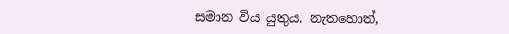සමාන විය යුතුය. නැතහොත්,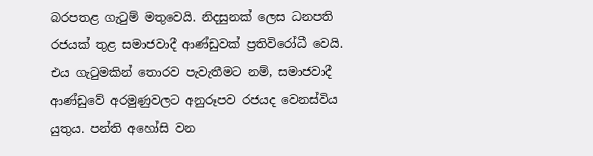බරපතළ ගැටුම් මතුවෙයි. නිදසුනක් ලෙස ධනපති රජයක් තුළ සමාජවාදී ආණ්ඩුවක් ප්‍රතිවිරෝධී වෙයි. එය ගැටුමකින් තොරව පැවැතීමට නම්, සමාජවාදී ආණ්ඩුවේ අරමුණුවලට අනුරූපව රජයද වෙනස්විය යුතුය. පන්ති අහෝසි වන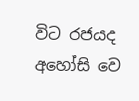විට රජයද අහෝසි වෙ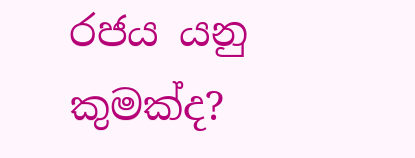රජය යනු කුමක්ද?